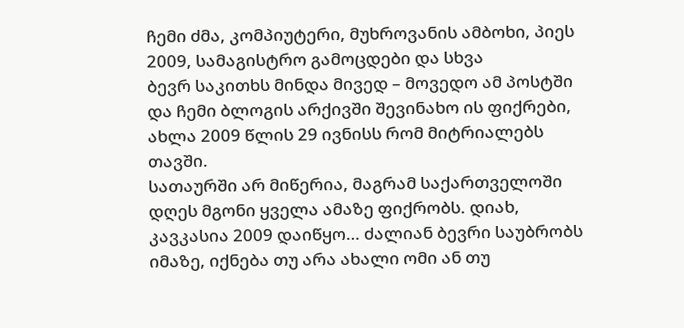ჩემი ძმა, კომპიუტერი, მუხროვანის ამბოხი, პიეს 2009, სამაგისტრო გამოცდები და სხვა
ბევრ საკითხს მინდა მივედ – მოვედო ამ პოსტში და ჩემი ბლოგის არქივში შევინახო ის ფიქრები, ახლა 2009 წლის 29 ივნისს რომ მიტრიალებს თავში.
სათაურში არ მიწერია, მაგრამ საქართველოში დღეს მგონი ყველა ამაზე ფიქრობს. დიახ, კავკასია 2009 დაიწყო… ძალიან ბევრი საუბრობს იმაზე, იქნება თუ არა ახალი ომი ან თუ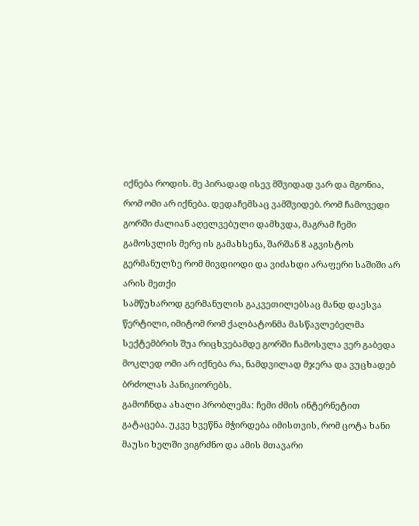იქნება როდის. მე პირადად ისევ მშვიდად ვარ და მგონია, რომ ომი არ იქნება. დედაჩემსაც ვამშვიდებ. რომ ჩამოვედი გორში ძალიან აღელვებული დამხვდა, მაგრამ ჩემი გამოსვლის მერე ის გამახსენა, შარშან 8 აგვისტოს გერმანულზე რომ მივდიოდი და ვიძახდი არაფერი საშიში არ არის მეთქი
სამწუხაროდ გერმანულის გაკვეთილებსაც მანდ დაესვა წერტილი, იმიტომ რომ ქალბატონმა მასწავლებელმა სექტემბრის შუა რიცხვებამდე გორში ჩამოსვლა ვერ გაბედა
მოკლედ ომი არ იქნება რა, ნამდვილად მჯერა და ვუცხადებ ბრძოლას პანიკიორებს.
გამოჩნდა ახალი პრობლემა: ჩემი ძმის ინტერნეტით გატაცება. უკვე ხვეწნა მჭირდება იმისთვის, რომ ცოტა ხანი მაუსი ხელში ვიგრძნო და ამის მთავარი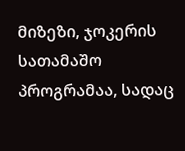მიზეზი, ჯოკერის სათამაშო პროგრამაა, სადაც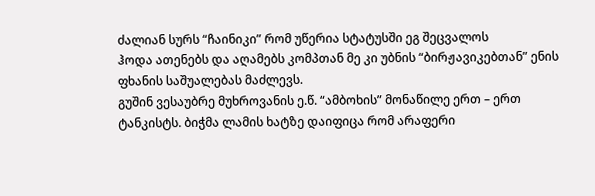ძალიან სურს “ჩაინიკი” რომ უწერია სტატუსში ეგ შეცვალოს
ჰოდა ათენებს და აღამებს კომპთან მე კი უბნის “ბირჟავიკებთან” ენის ფხანის საშუალებას მაძლევს.
გუშინ ვესაუბრე მუხროვანის ე.წ. “ამბოხის” მონაწილე ერთ – ერთ ტანკისტს. ბიჭმა ლამის ხატზე დაიფიცა რომ არაფერი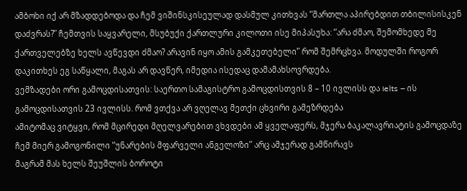ამბოხი იქ არ მზადდებოდა და ჩემ ვიშინსკისეულად დასმულ კითხვას “მართლა აპირებდით თბილისისკენ დაძვრას?” ჩემთვის საყვარელი, მსუბუქი ქართლური კილოთი ისე მიპასუხა: “არა ძმაო, შემომხედე მე ქართველებზე ხელს ავწევდი ძმაო? არავინ იყო ამის გამკეთებელი” რომ შემრცხვა. მოდულში როგორ დაკითხეს ეგ საწყალი, მაგას არ დავწერ, იმედია ისედაც დამამახსოვრდება.
ვემზადები ორი გამოცდისათვის: საერთო სამაგისტრო გამოცდისთვის 8 – 10 ივლისს და Ielts – ის გამოცდისათვის 23 ივლისს. რომ ვთქვა არ ვღელავ მეთქი ცხვირი გამეზრდება
ამიტომაც ვიტყვი, რომ მცირედი მღელვარებით ვხვდები ამ ყველაფერს, მჯერა ბაკალავრიატის გამოცდაზე ჩემ მიერ გამოგონილი “უნარების მფარველი ანგელოზი” არც ამჯერად გამწირავს
მაგრამ მას ხელს შეუშლის ბოროტი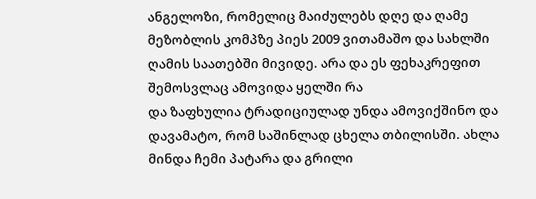ანგელოზი, რომელიც მაიძულებს დღე და ღამე მეზობლის კომპზე პიეს 2009 ვითამაშო და სახლში ღამის საათებში მივიდე. არა და ეს ფეხაკრეფით შემოსვლაც ამოვიდა ყელში რა
და ზაფხულია ტრადიციულად უნდა ამოვიქშინო და დავამატო, რომ საშინლად ცხელა თბილისში. ახლა მინდა ჩემი პატარა და გრილი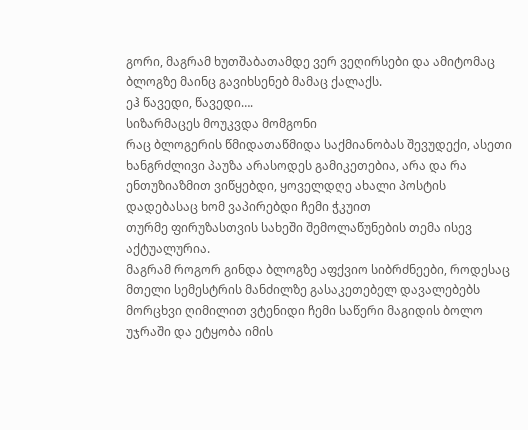გორი, მაგრამ ხუთშაბათამდე ვერ ვეღირსები და ამიტომაც ბლოგზე მაინც გავიხსენებ მამაც ქალაქს.
ეჰ წავედი, წავედი….
სიზარმაცეს მოუკვდა მომგონი
რაც ბლოგერის წმიდათაწმიდა საქმიანობას შევუდექი, ასეთი ხანგრძლივი პაუზა არასოდეს გამიკეთებია, არა და რა ენთუზიაზმით ვიწყებდი, ყოველდღე ახალი პოსტის დადებასაც ხომ ვაპირებდი ჩემი ჭკუით
თურმე ფირუზასთვის სახეში შემოლაწუნების თემა ისევ აქტუალურია.
მაგრამ როგორ გინდა ბლოგზე აფქვიო სიბრძნეები, როდესაც მთელი სემესტრის მანძილზე გასაკეთებელ დავალებებს მორცხვი ღიმილით ვტენიდი ჩემი საწერი მაგიდის ბოლო უჯრაში და ეტყობა იმის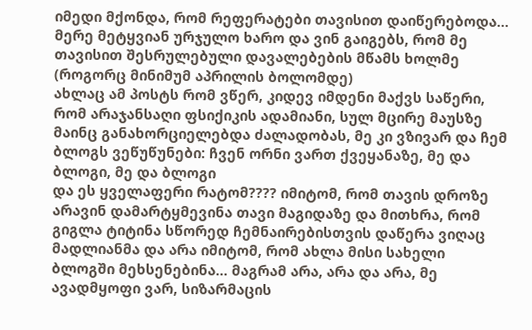იმედი მქონდა, რომ რეფერატები თავისით დაიწერებოდა… მერე მეტყვიან ურჯულო ხარო და ვინ გაიგებს, რომ მე თავისით შესრულებული დავალებების მწამს ხოლმე (როგორც მინიმუმ აპრილის ბოლომდე)
ახლაც ამ პოსტს რომ ვწერ, კიდევ იმდენი მაქვს საწერი, რომ არაჯანსაღი ფსიქიკის ადამიანი, სულ მცირე მაუსზე მაინც განახორციელებდა ძალადობას, მე კი ვზივარ და ჩემ ბლოგს ვეწუწუნები: ჩვენ ორნი ვართ ქვეყანაზე, მე და ბლოგი, მე და ბლოგი
და ეს ყველაფერი რატომ???? იმიტომ, რომ თავის დროზე არავინ დამარტყმევინა თავი მაგიდაზე და მითხრა, რომ გიგლა ტიტინა სწორედ ჩემნაირებისთვის დაწერა ვიღაც მადლიანმა და არა იმიტომ, რომ ახლა მისი სახელი ბლოგში მეხსენებინა… მაგრამ არა, არა და არა, მე ავადმყოფი ვარ, სიზარმაცის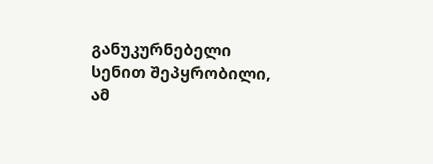განუკურნებელი სენით შეპყრობილი, ამ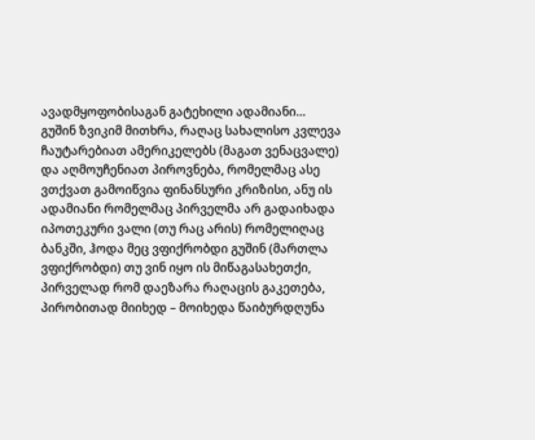ავადმყოფობისაგან გატეხილი ადამიანი…
გუშინ ზვიკიმ მითხრა, რაღაც სახალისო კვლევა ჩაუტარებიათ ამერიკელებს (მაგათ ვენაცვალე) და აღმოუჩენიათ პიროვნება, რომელმაც ასე ვთქვათ გამოიწვია ფინანსური კრიზისი, ანუ ის ადამიანი რომელმაც პირველმა არ გადაიხადა იპოთეკური ვალი (თუ რაც არის) რომელიღაც ბანკში, ჰოდა მეც ვფიქრობდი გუშინ (მართლა ვფიქრობდი) თუ ვინ იყო ის მიწაგასახეთქი, პირველად რომ დაეზარა რაღაცის გაკეთება, პირობითად მიიხედ – მოიხედა წაიბურდღუნა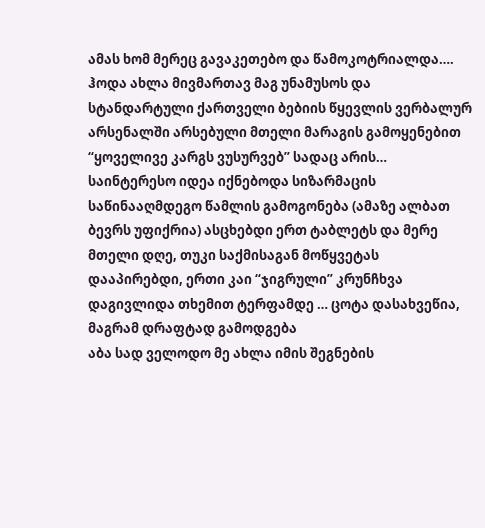ამას ხომ მერეც გავაკეთებო და წამოკოტრიალდა….
ჰოდა ახლა მივმართავ მაგ უნამუსოს და სტანდარტული ქართველი ბებიის წყევლის ვერბალურ არსენალში არსებული მთელი მარაგის გამოყენებით “ყოველივე კარგს ვუსურვებ” სადაც არის…
საინტერესო იდეა იქნებოდა სიზარმაცის საწინააღმდეგო წამლის გამოგონება (ამაზე ალბათ ბევრს უფიქრია) ასცხებდი ერთ ტაბლეტს და მერე მთელი დღე, თუკი საქმისაგან მოწყვეტას დააპირებდი, ერთი კაი “ჯიგრული” კრუნჩხვა დაგივლიდა თხემით ტერფამდე … ცოტა დასახვეწია, მაგრამ დრაფტად გამოდგება
აბა სად ველოდო მე ახლა იმის შეგნების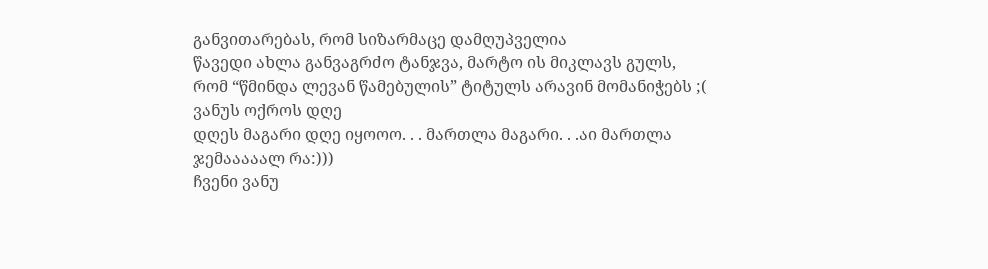განვითარებას, რომ სიზარმაცე დამღუპველია
წავედი ახლა განვაგრძო ტანჯვა, მარტო ის მიკლავს გულს, რომ “წმინდა ლევან წამებულის” ტიტულს არავინ მომანიჭებს ;(
ვანუს ოქროს დღე
დღეს მაგარი დღე იყოოო. . . მართლა მაგარი. . .აი მართლა ჯემააააალ რა:)))
ჩვენი ვანუ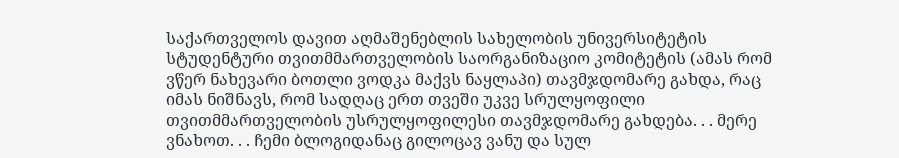საქართველოს დავით აღმაშენებლის სახელობის უნივერსიტეტის სტუდენტური თვითმმართველობის საორგანიზაციო კომიტეტის (ამას რომ ვწერ ნახევარი ბოთლი ვოდკა მაქვს ნაყლაპი) თავმჯდომარე გახდა, რაც იმას ნიშნავს, რომ სადღაც ერთ თვეში უკვე სრულყოფილი თვითმმართველობის უსრულყოფილესი თავმჯდომარე გახდება. . . მერე ვნახოთ. . . ჩემი ბლოგიდანაც გილოცავ ვანუ და სულ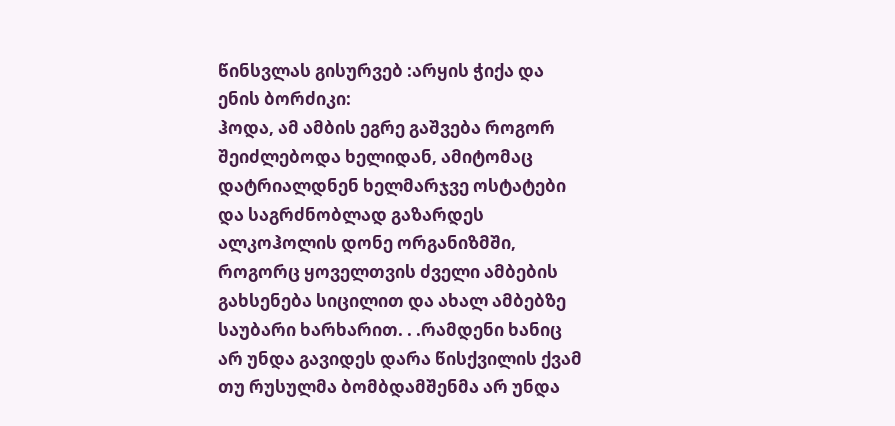წინსვლას გისურვებ :არყის ჭიქა და ენის ბორძიკი:
ჰოდა, ამ ამბის ეგრე გაშვება როგორ შეიძლებოდა ხელიდან, ამიტომაც დატრიალდნენ ხელმარჯვე ოსტატები და საგრძნობლად გაზარდეს ალკოჰოლის დონე ორგანიზმში, როგორც ყოველთვის ძველი ამბების გახსენება სიცილით და ახალ ამბებზე საუბარი ხარხარით. . .რამდენი ხანიც არ უნდა გავიდეს დარა წისქვილის ქვამ თუ რუსულმა ბომბდამშენმა არ უნდა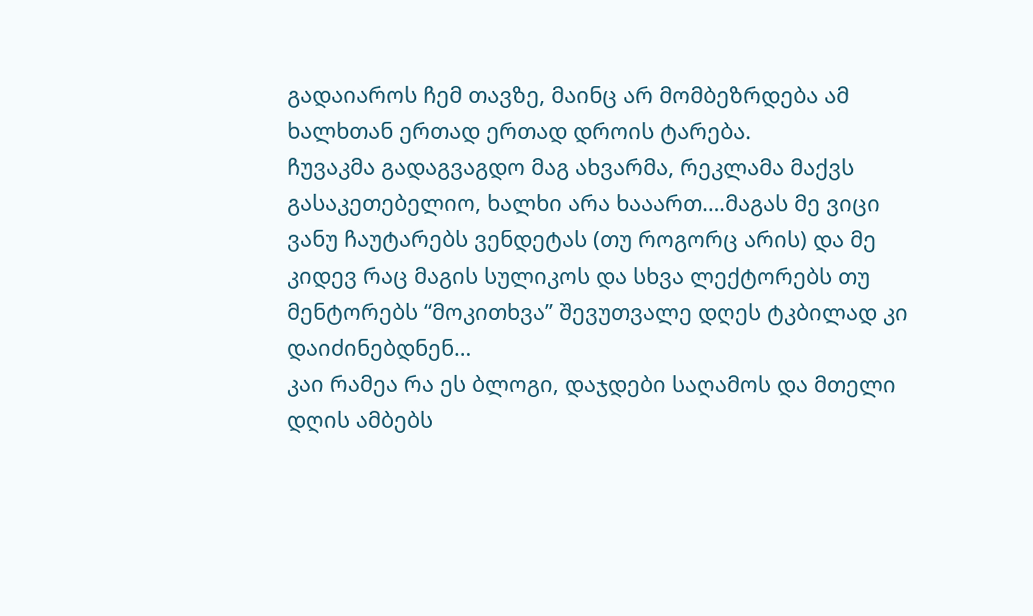გადაიაროს ჩემ თავზე, მაინც არ მომბეზრდება ამ ხალხთან ერთად ერთად დროის ტარება.
ჩუვაკმა გადაგვაგდო მაგ ახვარმა, რეკლამა მაქვს გასაკეთებელიო, ხალხი არა ხააართ….მაგას მე ვიცი ვანუ ჩაუტარებს ვენდეტას (თუ როგორც არის) და მე კიდევ რაც მაგის სულიკოს და სხვა ლექტორებს თუ მენტორებს “მოკითხვა” შევუთვალე დღეს ტკბილად კი დაიძინებდნენ…
კაი რამეა რა ეს ბლოგი, დაჯდები საღამოს და მთელი დღის ამბებს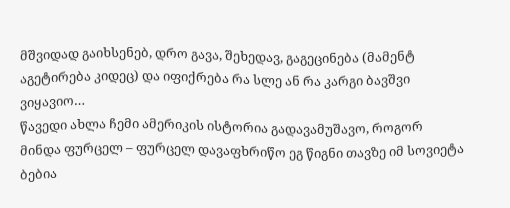მშვიდად გაიხსენებ, დრო გავა, შეხედავ, გაგეცინება (მამენტ აგეტირება კიდეც) და იფიქრება რა სლე ან რა კარგი ბავშვი ვიყავიო…
წავედი ახლა ჩემი ამერიკის ისტორია გადავამუშავო, როგორ მინდა ფურცელ – ფურცელ დავაფხრიწო ეგ წიგნი თავზე იმ სოვიეტა ბებია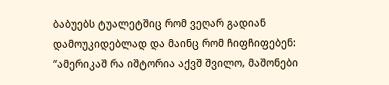ბაბუებს ტუალეტშიც რომ ვეღარ გადიან დამოუკიდებლად და მაინც რომ ჩიფჩიფებენ: “ამერიკაშ რა იშტორია აქვშ შვილო, მაშონები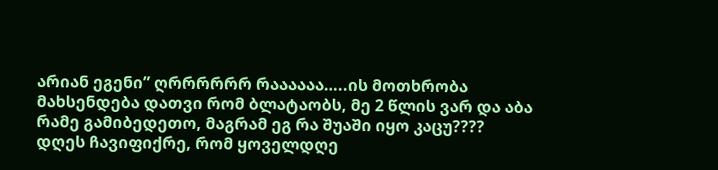არიან ეგენი” ღრრრრრრ რაააააა…..ის მოთხრობა მახსენდება დათვი რომ ბლატაობს, მე 2 წლის ვარ და აბა რამე გამიბედეთო, მაგრამ ეგ რა შუაში იყო კაცუ????
დღეს ჩავიფიქრე, რომ ყოველდღე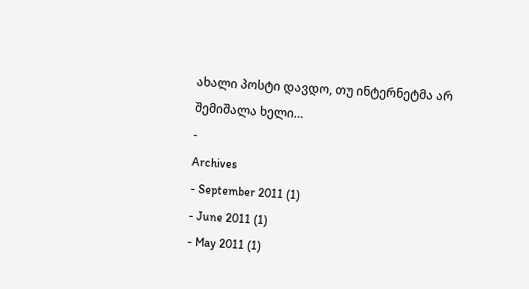ახალი პოსტი დავდო, თუ ინტერნეტმა არ შემიშალა ხელი…
-
Archives
- September 2011 (1)
- June 2011 (1)
- May 2011 (1)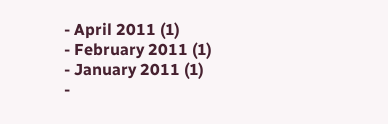- April 2011 (1)
- February 2011 (1)
- January 2011 (1)
-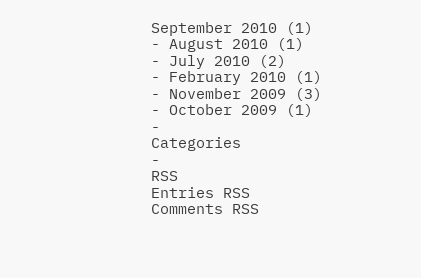September 2010 (1)
- August 2010 (1)
- July 2010 (2)
- February 2010 (1)
- November 2009 (3)
- October 2009 (1)
-
Categories
-
RSS
Entries RSS
Comments RSS